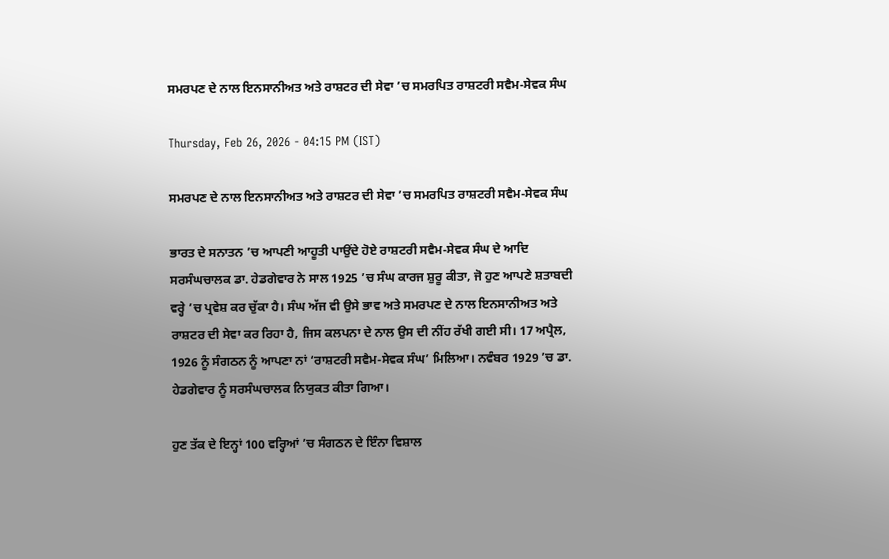ਸਮਰਪਣ ਦੇ ਨਾਲ ਇਨਸਾਨੀਅਤ ਅਤੇ ਰਾਸ਼ਟਰ ਦੀ ਸੇਵਾ ’ਚ ਸਮਰਪਿਤ ਰਾਸ਼ਟਰੀ ਸਵੈਮ-ਸੇਵਕ ਸੰਘ

Thursday, Feb 26, 2026 - 04:15 PM (IST)

ਸਮਰਪਣ ਦੇ ਨਾਲ ਇਨਸਾਨੀਅਤ ਅਤੇ ਰਾਸ਼ਟਰ ਦੀ ਸੇਵਾ ’ਚ ਸਮਰਪਿਤ ਰਾਸ਼ਟਰੀ ਸਵੈਮ-ਸੇਵਕ ਸੰਘ

ਭਾਰਤ ਦੇ ਸਨਾਤਨ ’ਚ ਆਪਣੀ ਆਹੂਤੀ ਪਾਉਂਦੇ ਹੋਏ ਰਾਸ਼ਟਰੀ ਸਵੈਮ-ਸੇਵਕ ਸੰਘ ਦੇ ਆਦਿ ਸਰਸੰਘਚਾਲਕ ਡਾ. ਹੇਡਗੇਵਾਰ ਨੇ ਸਾਲ 1925 ’ਚ ਸੰਘ ਕਾਰਜ ਸ਼ੁਰੂ ਕੀਤਾ, ਜੋ ਹੁਣ ਆਪਣੇ ਸ਼ਤਾਬਦੀ ਵਰ੍ਹੇ ’ਚ ਪ੍ਰਵੇਸ਼ ਕਰ ਚੁੱਕਾ ਹੈ। ਸੰਘ ਅੱਜ ਵੀ ਉਸੇ ਭਾਵ ਅਤੇ ਸਮਰਪਣ ਦੇ ਨਾਲ ਇਨਸਾਨੀਅਤ ਅਤੇ ਰਾਸ਼ਟਰ ਦੀ ਸੇਵਾ ਕਰ ਰਿਹਾ ਹੈ, ਜਿਸ ਕਲਪਨਾ ਦੇ ਨਾਲ ਉਸ ਦੀ ਨੀਂਹ ਰੱਖੀ ਗਈ ਸੀ। 17 ਅਪ੍ਰੈਲ, 1926 ਨੂੰ ਸੰਗਠਨ ਨੂੰ ਆਪਣਾ ਨਾਂ ‘ਰਾਸ਼ਟਰੀ ਸਵੈਮ-ਸੇਵਕ ਸੰਘ’ ਮਿਲਿਆ। ਨਵੰਬਰ 1929 ’ਚ ਡਾ. ਹੇਡਗੇਵਾਰ ਨੂੰ ਸਰਸੰਘਚਾਲਕ ਨਿਯੁਕਤ ਕੀਤਾ ਗਿਆ।

ਹੁਣ ਤੱਕ ਦੇ ਇਨ੍ਹਾਂ 100 ਵਰ੍ਹਿਆਂ ’ਚ ਸੰਗਠਨ ਦੇ ਇੰਨਾ ਵਿਸ਼ਾਲ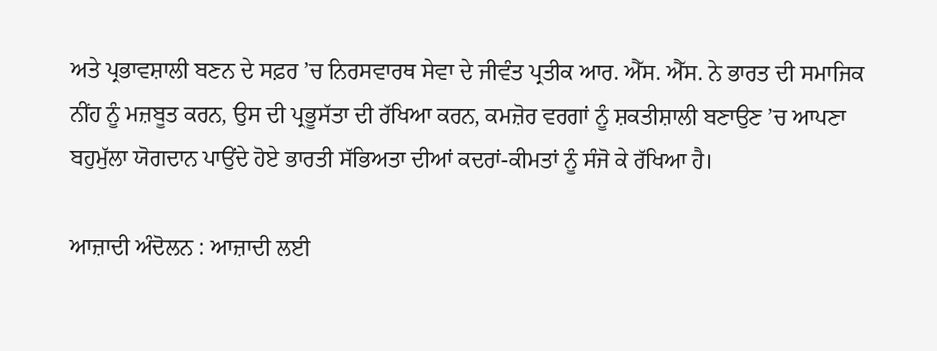ਅਤੇ ਪ੍ਰਭਾਵਸ਼ਾਲੀ ਬਣਨ ਦੇ ਸਫ਼ਰ ’ਚ ਨਿਰਸਵਾਰਥ ਸੇਵਾ ਦੇ ਜੀਵੰਤ ਪ੍ਰਤੀਕ ਆਰ. ਐੱਸ. ਐੱਸ. ਨੇ ਭਾਰਤ ਦੀ ਸਮਾਜਿਕ ਨੀਂਹ ਨੂੰ ਮਜ਼ਬੂਤ ਕਰਨ, ਉਸ ਦੀ ਪ੍ਰਭੂਸੱਤਾ ਦੀ ਰੱਖਿਆ ਕਰਨ, ਕਮਜ਼ੋਰ ਵਰਗਾਂ ਨੂੰ ਸ਼ਕਤੀਸ਼ਾਲੀ ਬਣਾਉਣ ’ਚ ਆਪਣਾ ਬਹੁਮੁੱਲਾ ਯੋਗਦਾਨ ਪਾਉਂਦੇ ਹੋਏ ਭਾਰਤੀ ਸੱਭਿਅਤਾ ਦੀਆਂ ਕਦਰਾਂ-ਕੀਮਤਾਂ ਨੂੰ ਸੰਜੋ ਕੇ ਰੱਖਿਆ ਹੈ।

ਆਜ਼ਾਦੀ ਅੰਦੋਲਨ : ਆਜ਼ਾਦੀ ਲਈ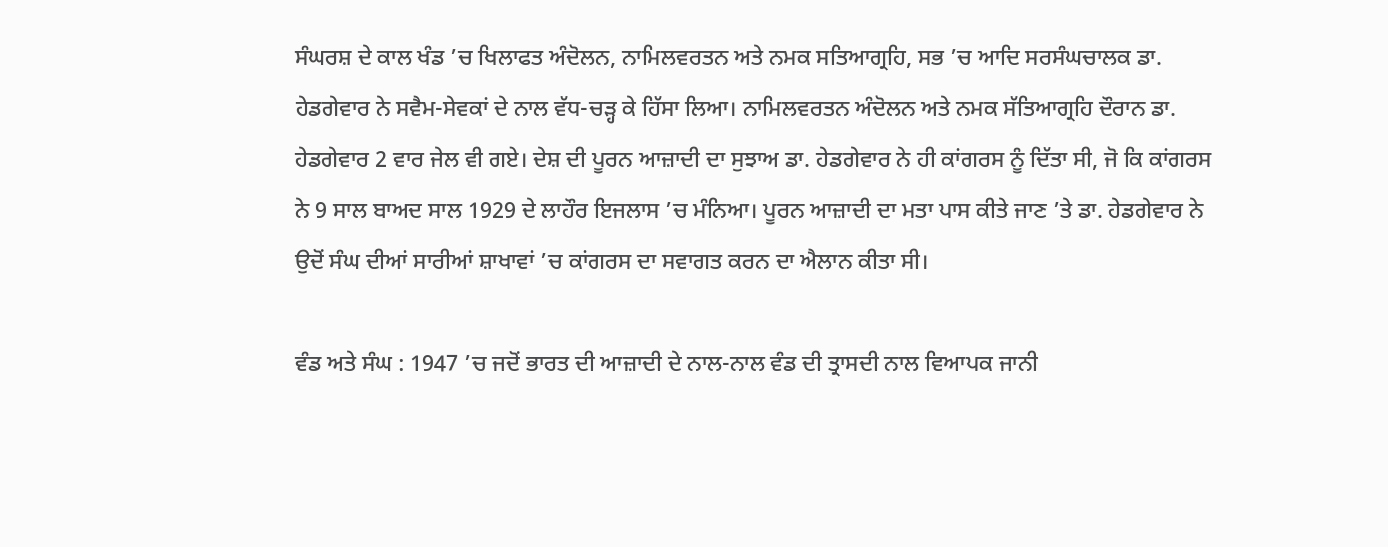ਸੰਘਰਸ਼ ਦੇ ਕਾਲ ਖੰਡ ’ਚ ਖਿਲਾਫਤ ਅੰਦੋਲਨ, ਨਾਮਿਲਵਰਤਨ ਅਤੇ ਨਮਕ ਸਤਿਆਗ੍ਰਹਿ, ਸਭ ’ਚ ਆਦਿ ਸਰਸੰਘਚਾਲਕ ਡਾ. ਹੇਡਗੇਵਾਰ ਨੇ ਸਵੈਮ-ਸੇਵਕਾਂ ਦੇ ਨਾਲ ਵੱਧ-ਚੜ੍ਹ ਕੇ ਹਿੱਸਾ ਲਿਆ। ਨਾਮਿਲਵਰਤਨ ਅੰਦੋਲਨ ਅਤੇ ਨਮਕ ਸੱਤਿਆਗ੍ਰਹਿ ਦੌਰਾਨ ਡਾ. ਹੇਡਗੇਵਾਰ 2 ਵਾਰ ਜੇਲ ਵੀ ਗਏ। ਦੇਸ਼ ਦੀ ਪੂਰਨ ਆਜ਼ਾਦੀ ਦਾ ਸੁਝਾਅ ਡਾ. ਹੇਡਗੇਵਾਰ ਨੇ ਹੀ ਕਾਂਗਰਸ ਨੂੰ ਦਿੱਤਾ ਸੀ, ਜੋ ਕਿ ਕਾਂਗਰਸ ਨੇ 9 ਸਾਲ ਬਾਅਦ ਸਾਲ 1929 ਦੇ ਲਾਹੌਰ ਇਜਲਾਸ ’ਚ ਮੰਨਿਆ। ਪੂਰਨ ਆਜ਼ਾਦੀ ਦਾ ਮਤਾ ਪਾਸ ਕੀਤੇ ਜਾਣ ’ਤੇ ਡਾ. ਹੇਡਗੇਵਾਰ ਨੇ ਉਦੋਂ ਸੰਘ ਦੀਆਂ ਸਾਰੀਆਂ ਸ਼ਾਖਾਵਾਂ ’ਚ ਕਾਂਗਰਸ ਦਾ ਸਵਾਗਤ ਕਰਨ ਦਾ ਐਲਾਨ ਕੀਤਾ ਸੀ।

ਵੰਡ ਅਤੇ ਸੰਘ : 1947 ’ਚ ਜਦੋਂ ਭਾਰਤ ਦੀ ਆਜ਼ਾਦੀ ਦੇ ਨਾਲ-ਨਾਲ ਵੰਡ ਦੀ ਤ੍ਰਾਸਦੀ ਨਾਲ ਵਿਆਪਕ ਜਾਨੀ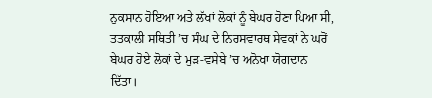ਨੁਕਸਾਨ ਹੋਇਆ ਅਤੇ ਲੱਖਾਂ ਲੋਕਾਂ ਨੂੰ ਬੇਘਰ ਹੋਣਾ ਪਿਆ ਸੀ, ਤਤਕਾਲੀ ਸਥਿਤੀ ’ਚ ਸੰਘ ਦੇ ਨਿਰਸਵਾਰਥ ਸੇਵਕਾਂ ਨੇ ਘਰੋਂ ਬੇਘਰ ਹੋਏ ਲੋਕਾਂ ਦੇ ਮੁੜ-ਵਸੇਬੇ ’ਚ ਅਨੋਖਾ ਯੋਗਦਾਨ ਦਿੱਤਾ।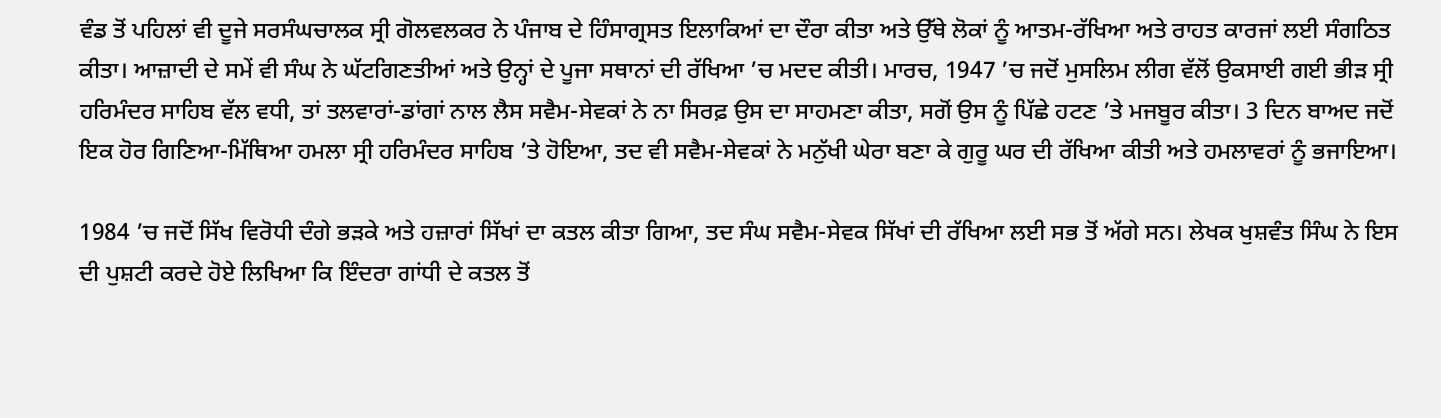ਵੰਡ ਤੋਂ ਪਹਿਲਾਂ ਵੀ ਦੂਜੇ ਸਰਸੰਘਚਾਲਕ ਸ੍ਰੀ ਗੋਲਵਲਕਰ ਨੇ ਪੰਜਾਬ ਦੇ ਹਿੰਸਾਗ੍ਰਸਤ ਇਲਾਕਿਆਂ ਦਾ ਦੌਰਾ ਕੀਤਾ ਅਤੇ ਉੱਥੇ ਲੋਕਾਂ ਨੂੰ ਆਤਮ-ਰੱਖਿਆ ਅਤੇ ਰਾਹਤ ਕਾਰਜਾਂ ਲਈ ਸੰਗਠਿਤ ਕੀਤਾ। ਆਜ਼ਾਦੀ ਦੇ ਸਮੇਂ ਵੀ ਸੰਘ ਨੇ ਘੱਟਗਿਣਤੀਆਂ ਅਤੇ ਉਨ੍ਹਾਂ ਦੇ ਪੂਜਾ ਸਥਾਨਾਂ ਦੀ ਰੱਖਿਆ ’ਚ ਮਦਦ ਕੀਤੀ। ਮਾਰਚ, 1947 ’ਚ ਜਦੋਂ ਮੁਸਲਿਮ ਲੀਗ ਵੱਲੋਂ ਉਕਸਾਈ ਗਈ ਭੀੜ ਸ੍ਰੀ ਹਰਿਮੰਦਰ ਸਾਹਿਬ ਵੱਲ ਵਧੀ, ਤਾਂ ਤਲਵਾਰਾਂ-ਡਾਂਗਾਂ ਨਾਲ ਲੈਸ ਸਵੈਮ-ਸੇਵਕਾਂ ਨੇ ਨਾ ਸਿਰਫ਼ ਉਸ ਦਾ ਸਾਹਮਣਾ ਕੀਤਾ, ਸਗੋਂ ਉਸ ਨੂੰ ਪਿੱਛੇ ਹਟਣ ’ਤੇ ਮਜਬੂਰ ਕੀਤਾ। 3 ਦਿਨ ਬਾਅਦ ਜਦੋਂ ਇਕ ਹੋਰ ਗਿਣਿਆ-ਮਿੱਥਿਆ ਹਮਲਾ ਸ੍ਰੀ ਹਰਿਮੰਦਰ ਸਾਹਿਬ ’ਤੇ ਹੋਇਆ, ਤਦ ਵੀ ਸਵੈਮ-ਸੇਵਕਾਂ ਨੇ ਮਨੁੱਖੀ ਘੇਰਾ ਬਣਾ ਕੇ ਗੁਰੂ ਘਰ ਦੀ ਰੱਖਿਆ ਕੀਤੀ ਅਤੇ ਹਮਲਾਵਰਾਂ ਨੂੰ ਭਜਾਇਆ।

1984 ’ਚ ਜਦੋਂ ਸਿੱਖ ਵਿਰੋਧੀ ਦੰਗੇ ਭੜਕੇ ਅਤੇ ਹਜ਼ਾਰਾਂ ਸਿੱਖਾਂ ਦਾ ਕਤਲ ਕੀਤਾ ਗਿਆ, ਤਦ ਸੰਘ ਸਵੈਮ-ਸੇਵਕ ਸਿੱਖਾਂ ਦੀ ਰੱਖਿਆ ਲਈ ਸਭ ਤੋਂ ਅੱਗੇ ਸਨ। ਲੇਖਕ ਖੁਸ਼ਵੰਤ ਸਿੰਘ ਨੇ ਇਸ ਦੀ ਪੁਸ਼ਟੀ ਕਰਦੇ ਹੋਏ ਲਿਖਿਆ ਕਿ ਇੰਦਰਾ ਗਾਂਧੀ ਦੇ ਕਤਲ ਤੋਂ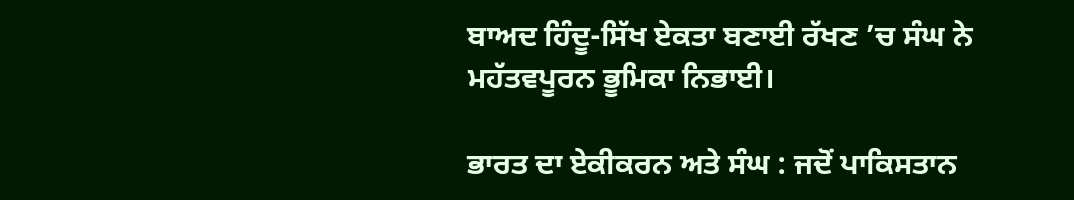ਬਾਅਦ ਹਿੰਦੂ-ਸਿੱਖ ਏਕਤਾ ਬਣਾਈ ਰੱਖਣ ’ਚ ਸੰਘ ਨੇ ਮਹੱਤਵਪੂਰਨ ਭੂਮਿਕਾ ਨਿਭਾਈ।

ਭਾਰਤ ਦਾ ਏਕੀਕਰਨ ਅਤੇ ਸੰਘ : ਜਦੋਂ ਪਾਕਿਸਤਾਨ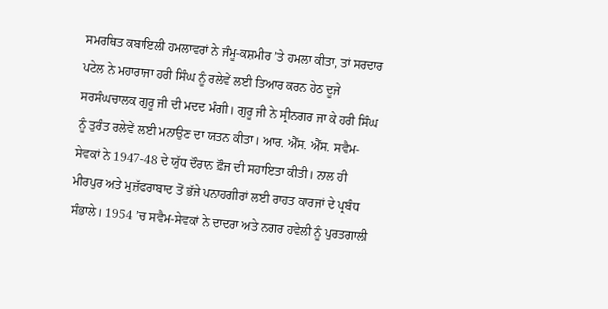ਸਮਰਥਿਤ ਕਬਾਇਲੀ ਹਮਲਾਵਰਾਂ ਨੇ ਜੰਮੂ-ਕਸ਼ਮੀਰ ’ਤੇ ਹਮਲਾ ਕੀਤਾ, ਤਾਂ ਸਰਦਾਰ ਪਟੇਲ ਨੇ ਮਹਾਰਾਜਾ ਹਰੀ ਸਿੰਘ ਨੂੰ ਰਲੇਵੇਂ ਲਈ ਤਿਆਰ ਕਰਨ ਹੇਠ ਦੂਜੇ ਸਰਸੰਘਚਾਲਕ ਗੁਰੂ ਜੀ ਦੀ ਮਦਦ ਮੰਗੀ। ਗੁਰੂ ਜੀ ਨੇ ਸ੍ਰੀਨਗਰ ਜਾ ਕੇ ਹਰੀ ਸਿੰਘ ਨੂੰ ਤੁਰੰਤ ਰਲੇਵੇਂ ਲਈ ਮਨਾਉਣ ਦਾ ਯਤਨ ਕੀਤਾ। ਆਰ. ਐੱਸ. ਐੱਸ. ਸਵੈਮ- ਸੇਵਕਾਂ ਨੇ 1947-48 ਦੇ ਯੁੱਧ ਦੌਰਾਨ ਫ਼ੌਜ ਦੀ ਸਹਾਇਤਾ ਕੀਤੀ। ਨਾਲ ਹੀ ਮੀਰਪੁਰ ਅਤੇ ਮੁਜ਼ੱਫਰਾਬਾਦ ਤੋਂ ਭੱਜੇ ਪਨਾਹਗੀਰਾਂ ਲਈ ਰਾਹਤ ਕਾਰਜਾਂ ਦੇ ਪ੍ਰਬੰਧ ਸੰਭਾਲੇ। 1954 ’ਚ ਸਵੈਮ-ਸੇਵਕਾਂ ਨੇ ਦਾਦਰਾ ਅਤੇ ਨਗਰ ਹਵੇਲੀ ਨੂੰ ਪੁਰਤਗਾਲੀ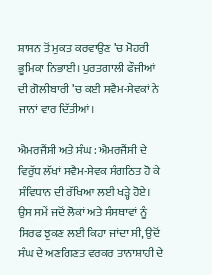ਸ਼ਾਸਨ ਤੋਂ ਮੁਕਤ ਕਰਵਾਉਣ ’ਚ ਮੋਹਰੀ ਭੂਮਿਕਾ ਨਿਭਾਈ। ਪੁਰਤਗਾਲੀ ਫੌਜੀਆਂ ਦੀ ਗੋਲੀਬਾਰੀ ’ਚ ਕਈ ਸਵੈਮ-ਸੇਵਕਾਂ ਨੇ ਜਾਨਾਂ ਵਾਰ ਦਿੱਤੀਆਂ।

ਐਮਰਜੈਂਸੀ ਅਤੇ ਸੰਘ : ਐਮਰਜੈਂਸੀ ਦੇ ਵਿਰੁੱਧ ਲੱਖਾਂ ਸਵੈਮ-ਸੇਵਕ ਸੰਗਠਿਤ ਹੋ ਕੇ ਸੰਵਿਧਾਨ ਦੀ ਰੱਖਿਆ ਲਈ ਖੜ੍ਹੇ ਹੋਏ। ਉਸ ਸਮੇਂ ਜਦੋਂ ਲੋਕਾਂ ਅਤੇ ਸੰਸਥਾਵਾਂ ਨੂੰ ਸਿਰਫ ਝੁਕਣ ਲਈ ਕਿਹਾ ਜਾਂਦਾ ਸੀ, ਉਦੋਂ ਸੰਘ ਦੇ ਅਣਗਿਣਤ ਵਰਕਰ ਤਾਨਾਸ਼ਾਹੀ ਦੇ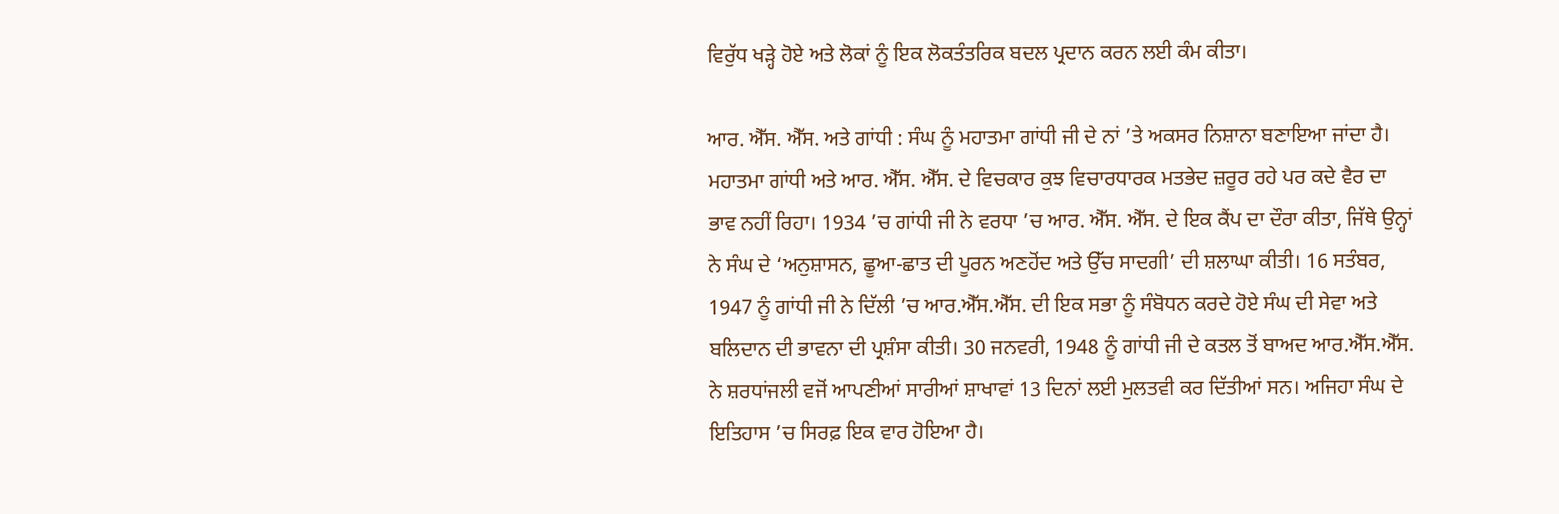ਵਿਰੁੱਧ ਖੜ੍ਹੇ ਹੋਏ ਅਤੇ ਲੋਕਾਂ ਨੂੰ ਇਕ ਲੋਕਤੰਤਰਿਕ ਬਦਲ ਪ੍ਰਦਾਨ ਕਰਨ ਲਈ ਕੰਮ ਕੀਤਾ।

ਆਰ. ਐੱਸ. ਐੱਸ. ਅਤੇ ਗਾਂਧੀ : ਸੰਘ ਨੂੰ ਮਹਾਤਮਾ ਗਾਂਧੀ ਜੀ ਦੇ ਨਾਂ ’ਤੇ ਅਕਸਰ ਨਿਸ਼ਾਨਾ ਬਣਾਇਆ ਜਾਂਦਾ ਹੈ। ਮਹਾਤਮਾ ਗਾਂਧੀ ਅਤੇ ਆਰ. ਐੱਸ. ਐੱਸ. ਦੇ ਵਿਚਕਾਰ ਕੁਝ ਵਿਚਾਰਧਾਰਕ ਮਤਭੇਦ ਜ਼ਰੂਰ ਰਹੇ ਪਰ ਕਦੇ ਵੈਰ ਦਾ ਭਾਵ ਨਹੀਂ ਰਿਹਾ। 1934 ’ਚ ਗਾਂਧੀ ਜੀ ਨੇ ਵਰਧਾ ’ਚ ਆਰ. ਐੱਸ. ਐੱਸ. ਦੇ ਇਕ ਕੈਂਪ ਦਾ ਦੌਰਾ ਕੀਤਾ, ਜਿੱਥੇ ਉਨ੍ਹਾਂ ਨੇ ਸੰਘ ਦੇ ‘ਅਨੁਸ਼ਾਸਨ, ਛੂਆ-ਛਾਤ ਦੀ ਪੂਰਨ ਅਣਹੋਂਦ ਅਤੇ ਉੱਚ ਸਾਦਗੀ’ ਦੀ ਸ਼ਲਾਘਾ ਕੀਤੀ। 16 ਸਤੰਬਰ, 1947 ਨੂੰ ਗਾਂਧੀ ਜੀ ਨੇ ਦਿੱਲੀ ’ਚ ਆਰ.ਐੱਸ.ਐੱਸ. ਦੀ ਇਕ ਸਭਾ ਨੂੰ ਸੰਬੋਧਨ ਕਰਦੇ ਹੋਏ ਸੰਘ ਦੀ ਸੇਵਾ ਅਤੇ ਬਲਿਦਾਨ ਦੀ ਭਾਵਨਾ ਦੀ ਪ੍ਰਸ਼ੰਸਾ ਕੀਤੀ। 30 ਜਨਵਰੀ, 1948 ਨੂੰ ਗਾਂਧੀ ਜੀ ਦੇ ਕਤਲ ਤੋਂ ਬਾਅਦ ਆਰ.ਐੱਸ.ਐੱਸ. ਨੇ ਸ਼ਰਧਾਂਜਲੀ ਵਜੋਂ ਆਪਣੀਆਂ ਸਾਰੀਆਂ ਸ਼ਾਖਾਵਾਂ 13 ਦਿਨਾਂ ਲਈ ਮੁਲਤਵੀ ਕਰ ਦਿੱਤੀਆਂ ਸਨ। ਅਜਿਹਾ ਸੰਘ ਦੇ ਇਤਿਹਾਸ ’ਚ ਸਿਰਫ਼ ਇਕ ਵਾਰ ਹੋਇਆ ਹੈ।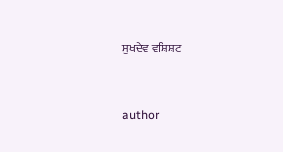ਸੁਖਦੇਵ ਵਸ਼ਿਸ਼ਟ


author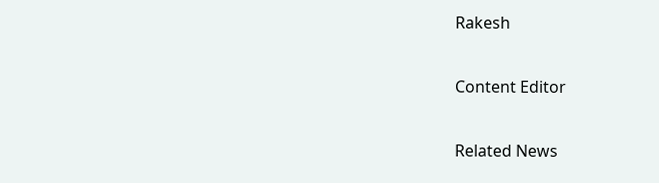Rakesh

Content Editor

Related News